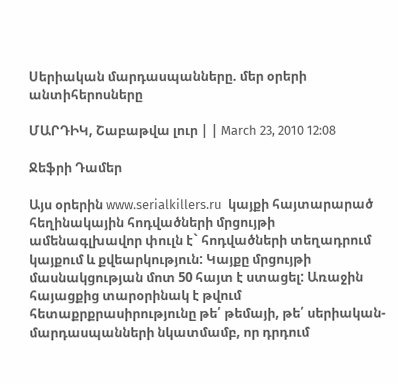Սերիական մարդասպանները. մեր օրերի անտիհերոսները

ՄԱՐԴԻԿ, Շաբաթվա լուր | | March 23, 2010 12:08

Ջեֆրի Դամեր

Այս օրերին www.serialkillers.ru  կայքի հայտարարած հեղինակային հոդվածների մրցույթի  ամենագլխավոր փուլն է` հոդվածների տեղադրում կայքում և քվեարկություն: Կայքը մրցույթի մասնակցության մոտ 50 հայտ է ստացել: Առաջին հայացքից տարօրինակ է թվում հետաքրքրասիրությունը թե՛ թեմայի, թե՛ սերիական-մարդասպանների նկատմամբ, որ դրդում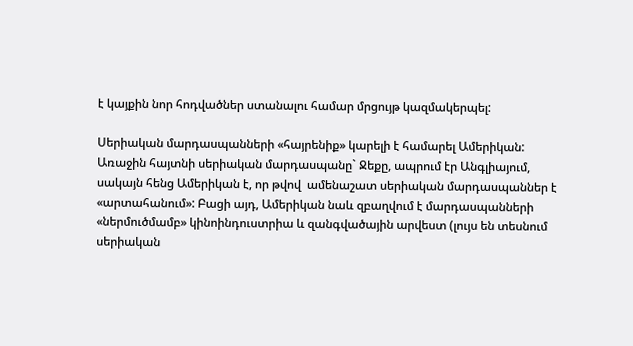է կայքին նոր հոդվածներ ստանալու համար մրցույթ կազմակերպել:

Սերիական մարդասպանների «հայրենիք» կարելի է համարել Ամերիկան: Առաջին հայտնի սերիական մարդասպանը` Ջեքը, ապրում էր Անգլիայում, սակայն հենց Ամերիկան է, որ թվով  ամենաշատ սերիական մարդասպաններ է «արտահանում»: Բացի այդ, Ամերիկան նաև զբաղվում է մարդասպանների «ներմուծմամբ» կինոինդուստրիա և զանգվածային արվեստ (լույս են տեսնում սերիական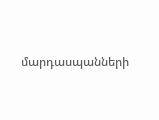մարդասպանների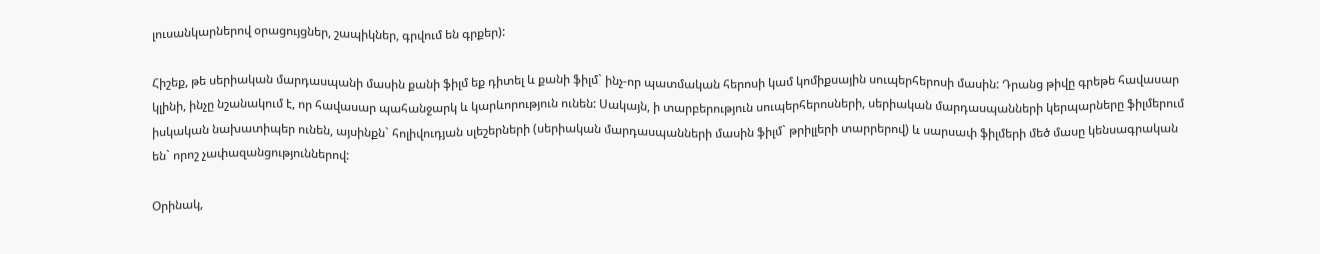լուսանկարներով օրացույցներ, շապիկներ, գրվում են գրքեր):

Հիշեք, թե սերիական մարդասպանի մասին քանի ֆիլմ եք դիտել և քանի ֆիլմ` ինչ-որ պատմական հերոսի կամ կոմիքսային սուպերհերոսի մասին: Դրանց թիվը գրեթե հավասար կլինի, ինչը նշանակում է, որ հավասար պահանջարկ և կարևորություն ունեն: Սակայն, ի տարբերություն սուպերհերոսների, սերիական մարդասպանների կերպարները ֆիլմերում իսկական նախատիպեր ունեն, այսինքն` հոլիվուդյան սլեշերների (սերիական մարդասպանների մասին ֆիլմ` թրիլլերի տարրերով) և սարսափ ֆիլմերի մեծ մասը կենսագրական են` որոշ չափազանցություններով:

Օրինակ,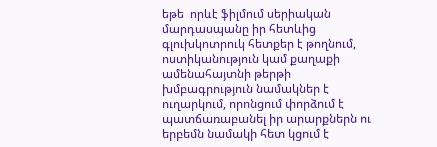եթե  որևէ ֆիլմում սերիական մարդասպանը իր հետևից գլուխկոտրուկ հետքեր է թողնում, ոստիկանություն կամ քաղաքի ամենահայտնի թերթի խմբագրություն նամակներ է ուղարկում, որոնցում փորձում է պատճառաբանել իր արարքներն ու երբեմն նամակի հետ կցում է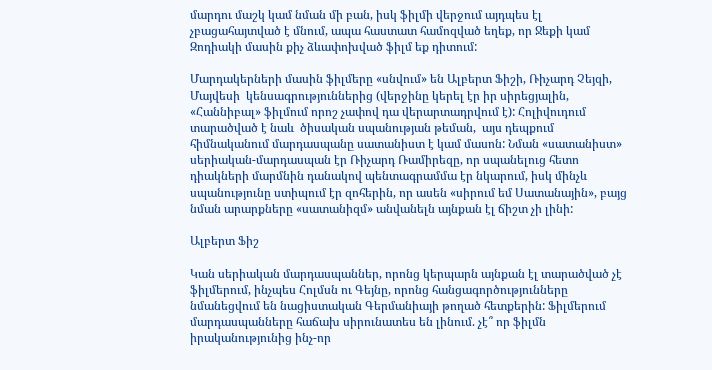մարդու մաշկ կամ նման մի բան, իսկ ֆիլմի վերջում այդպես էլ չբացահայտված է մնում, ապա հաստատ համոզված եղեք, որ Ջեքի կամ Զոդիակի մասին քիչ ձևափոխված ֆիլմ եք դիտում:

Մարդակերների մասին ֆիլմերը «սնվում» են Ալբերտ Ֆիշի, Ռիչարդ Չեյզի, Մայվեսի  կենսագրություններից (վերջինը կերել էր իր սիրեցյալին,  «Հաննիբալ» ֆիլմում որոշ չափով դա վերարտադրվում է): Հոլիվուդում տարածված է նաև  ծիսական սպանության թեման,  այս դեպքում հիմնականում մարդասպանը սատանիստ է կամ մասոն: Նման «սատանիստ» սերիական-մարդասպան էր Ռիչարդ Ռամիրեզը, որ սպանելուց հետո  դիակների մարմնին դանակով պենտագրամմա էր նկարում, իսկ մինչև սպանությունը ստիպում էր զոհերին, որ ասեն «սիրում եմ Սատանային», բայց նման արարքները «սատանիզմ» անվանելն այնքան էլ ճիշտ չի լինի:

Ալբերտ Ֆիշ

Կան սերիական մարդասպաններ, որոնց կերպարն այնքան էլ տարածված չէ ֆիլմերում, ինչպես Հոլմսն ու Գեյնը, որոնց հանցագործությունները նմանեցվում են նացիստական Գերմանիայի թողած հետքերին: Ֆիլմերում մարդասպանները հաճախ սիրունատես են լինում. չէ՞ որ ֆիլմն  իրականությունից ինչ-որ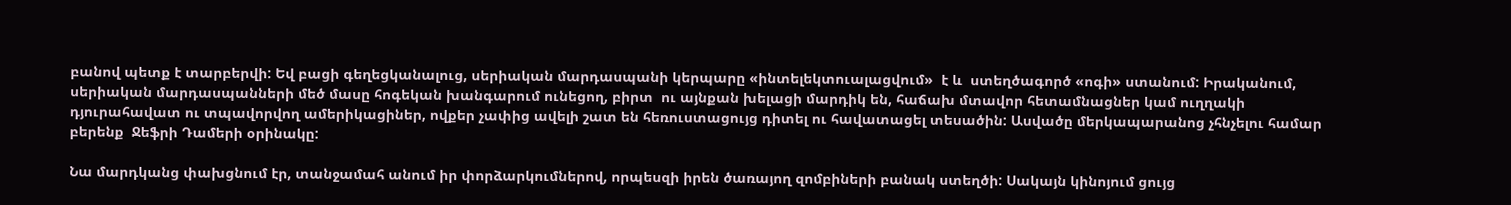բանով պետք է տարբերվի: Եվ բացի գեղեցկանալուց, սերիական մարդասպանի կերպարը «ինտելեկտուալացվում»  է և  ստեղծագործ «ոգի» ստանում: Իրականում, սերիական մարդասպանների մեծ մասը հոգեկան խանգարում ունեցող, բիրտ  ու այնքան խելացի մարդիկ են, հաճախ մտավոր հետամնացներ կամ ուղղակի  դյուրահավատ ու տպավորվող ամերիկացիներ, ովքեր չափից ավելի շատ են հեռուստացույց դիտել ու հավատացել տեսածին: Ասվածը մերկապարանոց չհնչելու համար բերենք  Ջեֆրի Դամերի օրինակը:

Նա մարդկանց փախցնում էր, տանջամահ անում իր փորձարկումներով, որպեսզի իրեն ծառայող զոմբիների բանակ ստեղծի: Սակայն կինոյում ցույց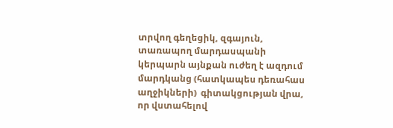տրվող գեղեցիկ, զգայուն, տառապող մարդասպանի կերպարն այնքան ուժեղ է ազդում մարդկանց (հատկապես դեռահաս աղջիկների)  գիտակցության վրա, որ վստահելով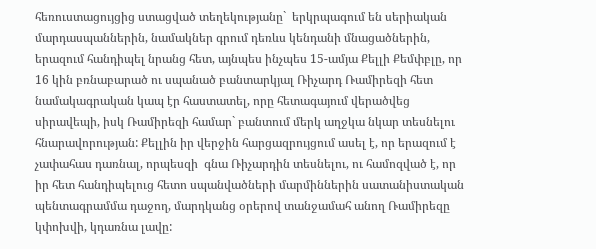հեռուստացույցից ստացված տեղեկությանը`  երկրպագում են սերիական մարդասպաններին, նամակներ գրում դեռևս կենդանի մնացածներին, երազում հանդիպել նրանց հետ, այնպես ինչպես 15-ամյա Քելլի Քեմփբլը, որ 16 կին բռնաբարած ու սպանած բանտարկյալ Ռիչարդ Ռամիրեզի հետ նամակագրական կապ էր հաստատել, որը հետագայում վերածվեց սիրավեպի, իսկ Ռամիրեզի համար` բանտում մերկ աղջկա նկար տեսնելու հնարավորության: Քելլին իր վերջին հարցազրույցում ասել է, որ երազում է չափահաս դառնալ, որպեսզի  գնա Ռիչարդին տեսնելու, ու համոզված է, որ իր հետ հանդիպելուց հետո սպանվածների մարմիններին սատանիստական պենտագրամմա դաջող, մարդկանց օրերով տանջամահ անող Ռամիրեզը կփոխվի, կդառնա լավը: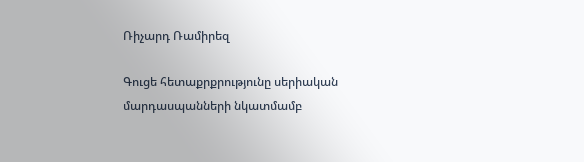Ռիչարդ Ռամիրեզ

Գուցե հետաքրքրությունը սերիական մարդասպանների նկատմամբ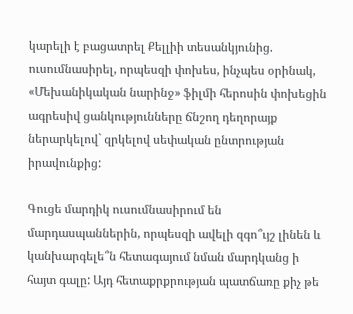կարելի է բացատրել Քելլիի տեսանկյունից. ուսումնասիրել, որպեսզի փոխես, ինչպես օրինակ, «Մեխանիկական նարինջ» ֆիլմի հերոսին փոխեցին ագրեսիվ ցանկությունները ճնշող դեղորայք ներարկելով` զրկելով սեփական ընտրության իրավունքից:

Գուցե մարդիկ ուսումնասիրում են մարդասպաններին, որպեսզի ավելի զգո՞ւյշ լինեն և կանխարգելե՞ն հետագայում նման մարդկանց ի հայտ գալը: Այդ հետաքրքրության պատճառը քիչ թե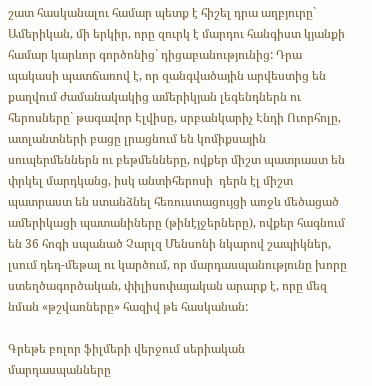շատ հասկանալու համար պետք է հիշել դրա աղբյուրը` Ամերիկան, մի երկիր, որը զուրկ է մարդու հանգիստ կյանքի համար կարևոր գործոնից` դիցաբանությունից: Դրա պակասի պատճառով է, որ զանգվածային արվեստից են քաղվում ժամանակակից ամերիկյան լեգենդներն ու հերոսները` թագավոր Էլվիսը, սրբանկարիչ Էնդի Ուորհոլը, ատլանտների բացը լրացնում են կոմիքսային սուպերմեններն ու բեթմենները, ովքեր միշտ պատրաստ են փրկել մարդկանց, իսկ անտիհերոսի  դերն էլ միշտ պատրաստ են ստանձնել հեռուստացույցի առջև մեծացած  ամերիկացի պատանիները (թինէյջերները), ովքեր հագնում են 36 հոգի սպանած Չարլզ Մենսոնի նկարով շապիկներ, լսում դեդ-մեթալ ու կարծում, որ մարդասպանությունը խորը ստեղծագործական, փիլիսոփայական արարք է, որը մեզ նման «թշվառները» հազիվ թե հասկանան:

Գրեթե բոլոր ֆիլմերի վերջում սերիական մարդասպանները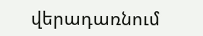վերադառնում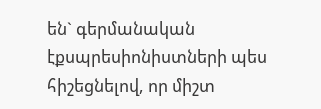են` գերմանական էքսպրեսիոնիստների պես հիշեցնելով, որ միշտ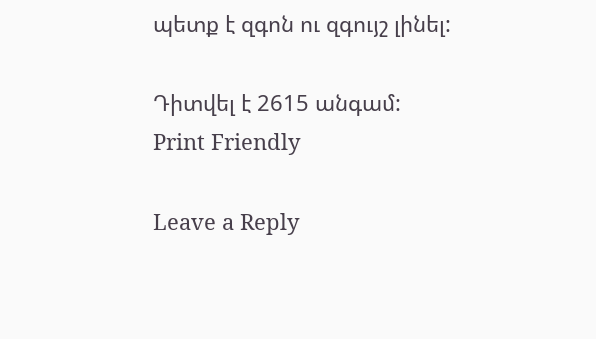պետք է զգոն ու զգույշ լինել:

Դիտվել է 2615 անգամ:
Print Friendly

Leave a Reply